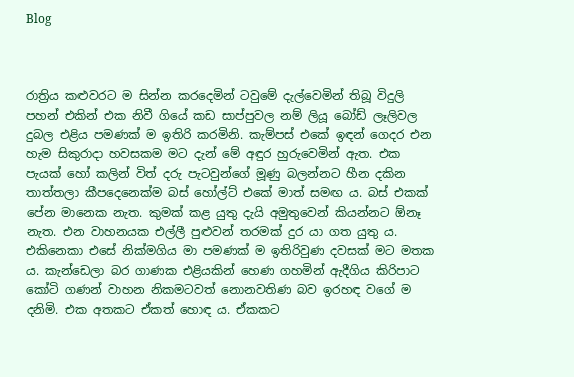Blog



රාත්‍රිය කළුවරට ම සින්න කරදෙමින් ටවුමේ දැල්වෙමින් තිබූ විදුලි පහන් එකින් එක නිවී ගියේ කඩ සාප්පුවල නම් ලියූ බෝඩ් ලෑලිවල දුබල එළිය පමණක් ම ඉතිරි කරමිනි. කැම්පස් එකේ ඉඳන් ගෙදර එන හැම සිකුරාදා හවසකම මට දැන් මේ අඳුර හුරුවෙමින් ඇත. එක පැයක් හෝ කලින් විත් දරු පැටවුන්ගේ මූණු බලන්නට හීන දකින තාත්තලා කීපදෙනෙක්ම බස් හෝල්ට් එකේ මාත් සමඟ ය. බස් එකක් පේන මානෙක නැත. කුමක් කළ යුතු දැයි අමුතුවෙන් කියන්නට ඕනෑ නැත. එන වාහනයක එල්ලී පුළුවන් තරමක් දුර යා ගත යුතු ය. එකිනෙකා එසේ නික්මගිය මා පමණක් ම ඉතිරිවුණ දවසක් මට මතක ය. කැන්ඩෙලා බර ගාණක එළියකින් හෙණ ගහමින් ඇදීගිය කිරිපාට කෝටි ගණන් වාහන නිකමටවත් නොනවතිණ බව ඉරහඳ වගේ ම දනිමි. එක අතකට ඒකත් හොඳ ය. ඒකකට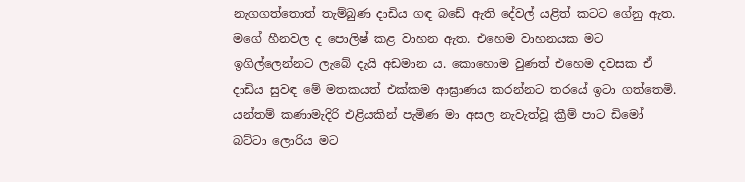නැගගත්තොත් තැම්බුණ දාඩිය ගඳ බඩේ ඇති දේවල් යළිත් කටට ගේනු ඇත. මගේ හීනවල ද පොලිෂ් කළ වාහන ඇත. එහෙම වාහනයක මට ඉගිල්ලෙන්නට ලැබේ දැයි අඩමාන ය. කොහොම වුණත් එහෙම දවසක ඒ දාඩිය සුවඳ මේ මතකයත් එක්කම ආඝ්‍රාණය කරන්නට තරයේ ඉටා ගත්තෙමි. යන්තම් කණාමැදිරි එළියකින් පැමිණ මා අසල නැවැත්වූ ක්‍රීම් පාට ඩිමෝ බට්ටා ලොරිය මට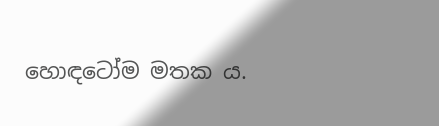හොඳටෝම මතක ය.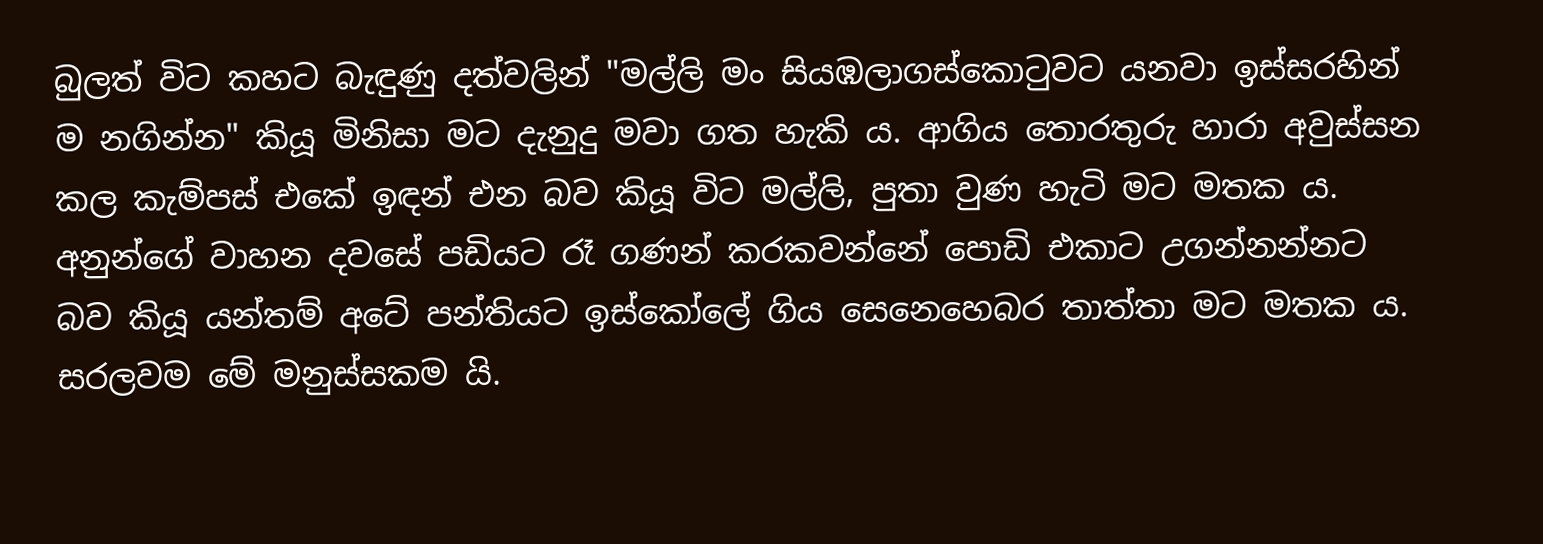බුලත් විට කහට බැඳුණු දත්වලින් "මල්ලි මං සියඹලාගස්කොටුවට යනවා ඉස්සරහින් ම නගින්න" කියූ මිනිසා මට දැනුදු මවා ගත හැකි ය. ආගිය තොරතුරු හාරා අවුස්සන කල කැම්පස් එකේ ඉඳන් එන බව කියූ විට මල්ලි, පුතා වුණ හැටි මට මතක ය. අනුන්ගේ වාහන දවසේ පඩියට රෑ ගණන් කරකවන්නේ පොඩි එකාට උගන්නන්නට බව කියූ යන්තම් අටේ පන්තියට ඉස්කෝලේ ගිය සෙනෙහෙබර තාත්තා මට මතක ය. සරලවම මේ මනුස්සකම යි.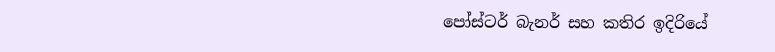පෝස්ටර් බැනර් සහ කතිර ඉදිරියේ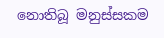නොතිබූ මනුස්සකම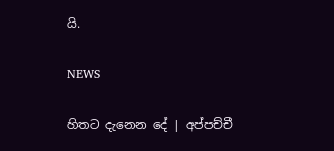යි.

NEWS

හිතට දැනෙන දේ | අප්පච්චී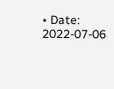• Date: 2022-07-06